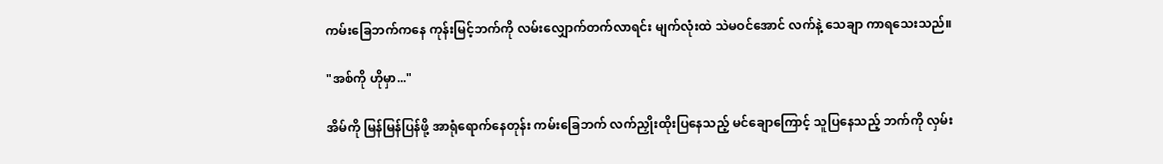ကမ်းခြေဘက်ကနေ ကုန်းမြင့်ဘက်ကို လမ်းလျှောက်တက်လာရင်း မျက်လုံးထဲ သဲမဝင်အောင် လက်နဲ့ သေချာ ကာရသေးသည်။

"အစ်ကို ဟိုမှာ..."

အိမ်ကို မြန်မြန်ပြန်ဖို့ အာရုံရောက်နေတုန်း ကမ်းခြေဘက် လက်ညှိုးထိုးပြနေသည့် မင်ချောကြောင့် သူပြနေသည့် ဘက်ကို လှမ်း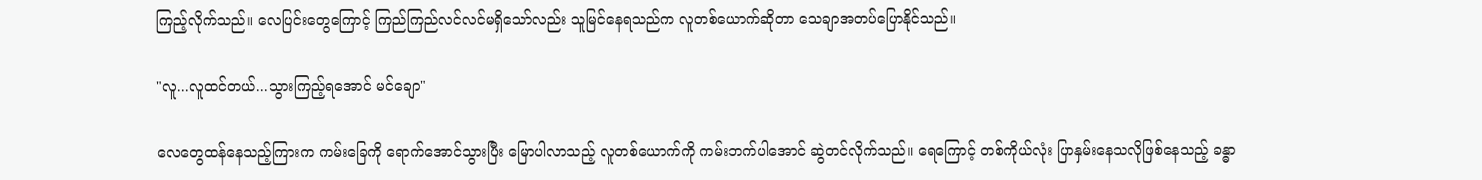ကြည့်လိုက်သည်။ လေပြင်းတွေကြောင့် ကြည်ကြည်လင်လင်မရှိသော်လည်း သူမြင်နေရသည်က လူတစ်ယောက်ဆိုတာ သေချာအတပ်ပြောနိုင်သည်။

"လူ...လူထင်တယ်...သွားကြည့်ရအောင် မင်ချော"

လေတွေထန်နေသည့်ကြားက ကမ်းခြေကို ရောက်အောင်သွားပြီး မြောပါလာသည့် လူတစ်ယောက်ကို ကမ်းဘက်ပါအောင် ဆွဲတင်လိုက်သည်။ ရေကြောင့် တစ်ကိုယ်လုံး ပြာနှမ်းနေသလိုဖြစ်နေသည့် ခန္ဓာ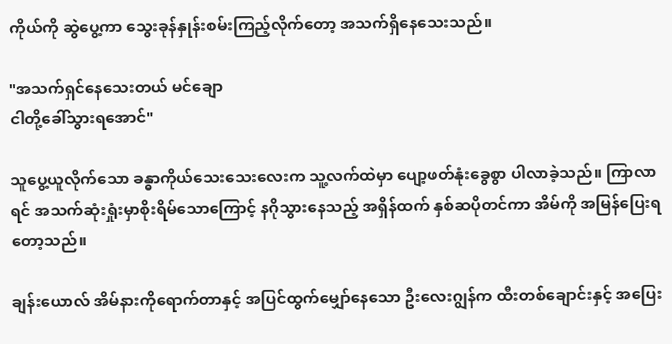ကိုယ်ကို ဆွဲပွေ့ကာ သွေးခုန်နှုန်းစမ်းကြည့်လိုက်တော့ အသက်ရှိနေသေးသည်။

"အသက်ရှင်နေသေးတယ် မင်ချော
ငါတို့ခေါ်သွားရအောင်"

သူပွေ့ယူလိုက်သော ခန္ဓာကိုယ်သေးသေးလေးက သူ့လက်ထဲမှာ ပျော့ဖတ်နုံးခွေစွာ ပါလာခဲ့သည်။ ကြာလာရင် အသက်ဆုံးရှုံးမှာစိုးရိမ်သောကြောင့် နဂိုသွားနေသည့် အရှိန်ထက် နှစ်ဆပိုတင်ကာ အိမ်ကို အမြန်ပြေးရတော့သည်။

ချန်းယောလ် အိမ်နားကိုရောက်တာနှင့် အပြင်ထွက်မျှော်နေသော ဦးလေးဂျွန်က ထီးတစ်ချောင်းနှင့် အပြေး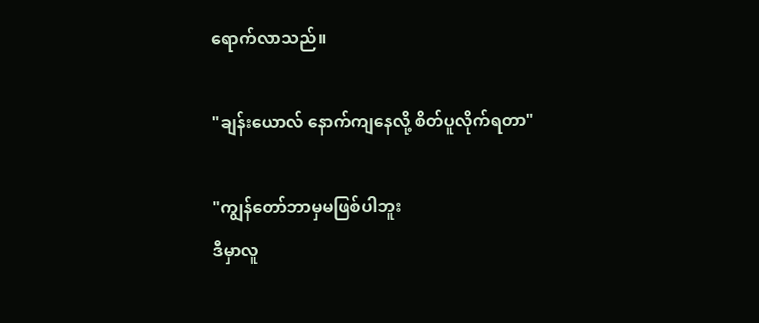ရောက်လာသည်။

"ချန်းယောလ် နောက်ကျနေလို့ စိတ်ပူလိုက်ရတာ"

"ကျွန်‌တော်ဘာမှမဖြစ်ပါဘူး
ဒီမှာလူ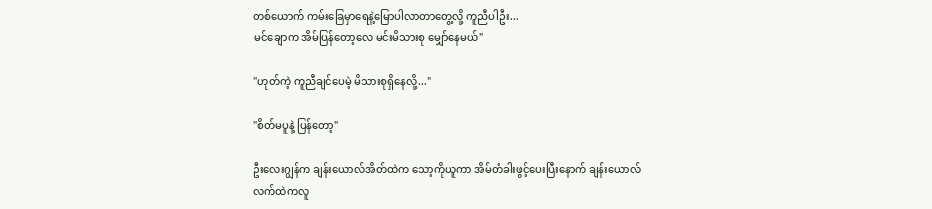တစ်ယောက် ကမ်းခြေမှာရေနဲ့မြောပါလာတာတွေ့လို့ ကူညီပါဦး...
မင်ချောက အိမ်ပြန်တော့လေ မင်းမိသားစု မျှော်နေမယ်"

"ဟုတ်ကဲ့ ကူညီချင်ပေမဲ့ မိသားစုရှိနေလို့..."

"စိတ်မပူနဲ့ ပြန်တော့"

ဦးလေးဂျွန်က ချန်းယောလ်အိတ်ထဲက သော့ကိုယူကာ အိမ်တံခါးဖွင့်ပေးပြီးနောက် ချန်းယောလ်လက်ထဲကလူ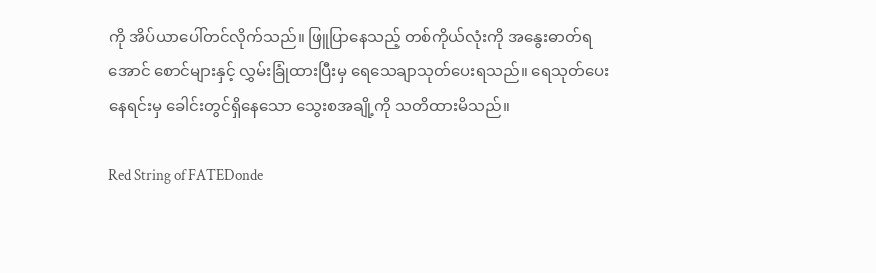ကို အိပ်ယာပေါ်တင်လိုက်သည်။ ဖြူပြာနေသည့် တစ်ကိုယ်လုံးကို အနွေးဓာတ်ရအောင် စောင်များနှင့် လွှမ်းခြုံထားပြီးမှ ရေသေချာသုတ်ပေးရသည်။ ရေသုတ်ပေးနေရင်းမှ ခေါင်းတွင်ရှိနေသော သွေးစအချို့ကို သတိထားမိသည်။

Red String of FATEDonde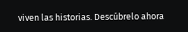viven las historias. Descúbrelo ahora